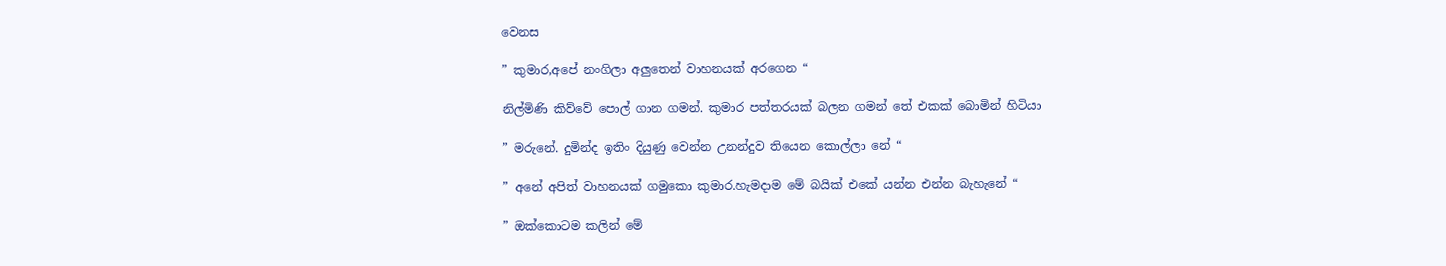වෙනස

” කුමාර,අපේ නංගිලා අලුතෙන් වාහනයක් අරගෙන “

නිල්මිණි කිව්වේ පොල් ගාන ගමන්. කුමාර පත්තරයක් බලන ගමන් තේ එකක් බොමින් හිටියා

” මරුනේ. දුමින්ද ඉතිං දියුණු වෙන්න උනන්දුව තියෙන කොල්ලා නේ “

” අනේ අපිත් වාහනයක් ගමුකො කුමාර.හැමදාම මේ බයික් එකේ යන්න එන්න බැහැනේ “

” ඔක්කොටම කලින් මේ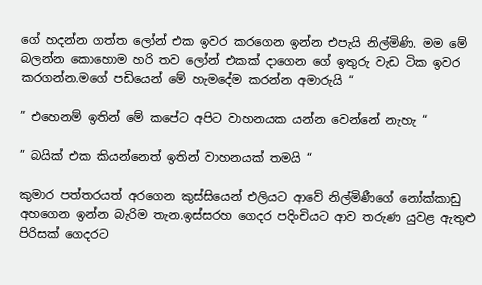ගේ හදන්න ගත්ත ලෝන් එක ඉවර කරගෙන ඉන්න එපැයි නිල්මිණි. මම මේ බලන්න කොහොම හරි තව ලෝන් එකක් දාගෙන ගේ ඉතුරු වැඩ ටික ඉවර කරගන්න.මගේ පඩියෙන් මේ හැමදේම කරන්න අමාරුයි “

” එහෙනම් ඉතින් මේ කපේට අපිට වාහනයක යන්න වෙන්නේ නැහැ “

” බයික් එක කියන්නෙත් ඉතින් වාහනයක් තමයි “

කුමාර පත්තරයත් අරගෙන කුස්සියෙන් එලියට ආවේ නිල්මිණීගේ නෝක්කාඩු අහගෙන ඉන්න බැරිම තැන.ඉස්සරහ ගෙදර පදිංචියට ආව තරුණ යුවළ ඇතුළු පිරිසක් ගෙදරට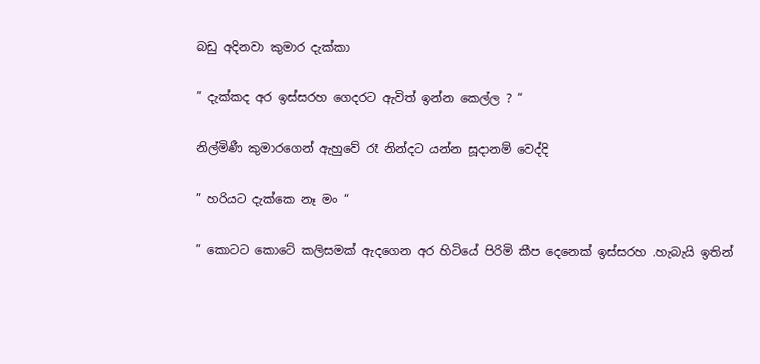බඩු අදිනවා කුමාර දැක්කා

” දැක්කද අර ඉස්සරහ ගෙදරට ඇවිත් ඉන්න කෙල්ල ? “

නිල්මිණී කුමාරගෙන් ඇහුවේ රෑ නින්දට යන්න සූදානම් වෙද්දි

” හරියට දැක්කෙ නෑ මං “

” කොටට කොටේ කලිසමක් ඇදගෙන අර හිටියේ පිරිමි කීප දෙනෙක් ඉස්සරහ .හැබැයි ඉතින්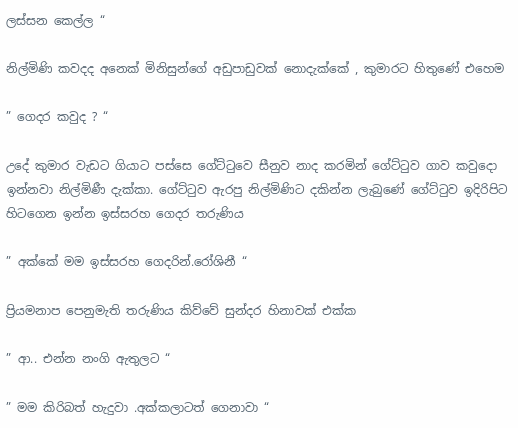ලස්සන කෙල්ල “

නිල්මිණි කවදද අනෙක් මිනිසුන්ගේ අඩුපාඩුවක් නොදැක්කේ , කුමාරට හිතුණේ එහෙම

” ගෙදර කවුද ? “

උදේ කුමාර වැඩට ගියාට පස්සෙ ගේට්ටුවෙ සීනුව නාද කරමින් ගේට්ටුව ගාව කවුදො ඉන්නවා නිල්මිණී දැක්කා. ගේට්ටුව ඇරපු නිල්මිණිට දකින්න ලැබුණේ ගේට්ටුව ඉදිරිපිට හිටගෙන ඉන්න ඉස්සරහ ගෙදර තරුණිය

” අක්කේ මම ඉස්සරහ ගෙදරින්.රෝශිනී “

ප්‍රියමනාප පෙනුමැති තරුණිය කිව්වේ සුන්දර හිනාවක් එක්ක

” ආ.. එන්න නංගි ඇතුලට “

” මම කිරිබත් හැදුවා .අක්කලාටත් ගෙනාවා “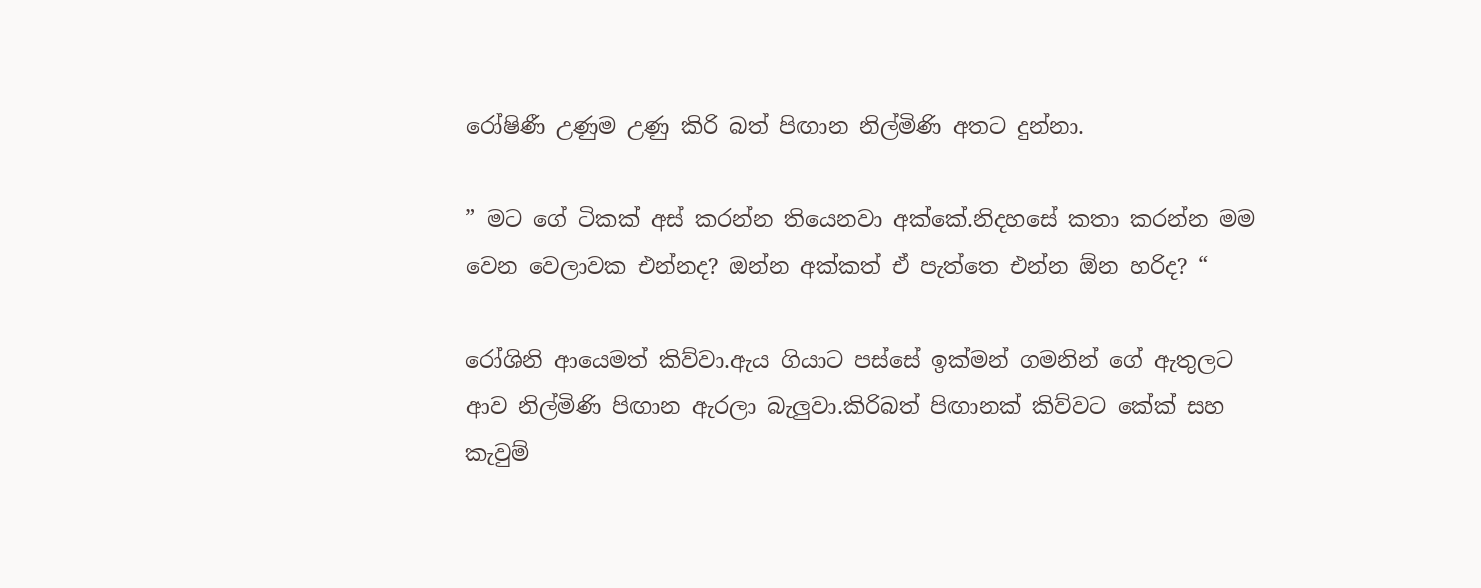රෝෂිණී උණුම උණු කිරි බත් පිඟාන නිල්මිණි අතට දුන්නා.

” මට ගේ ටිකක් අස් කරන්න තියෙනවා අක්කේ.නිදහසේ කතා කරන්න මම වෙන වෙලාවක එන්නද? ඔන්න අක්කත් ඒ පැත්තෙ එන්න ඕන හරිද? “

රෝශිනි ආයෙමත් කිව්වා.ඇය ගියාට පස්සේ ඉක්මන් ගමනින් ගේ ඇතුලට ආව නිල්මිණි පිඟාන ඇරලා බැලුවා.කිරිබත් පිඟානක් කිව්වට කේක් සහ කැවුම්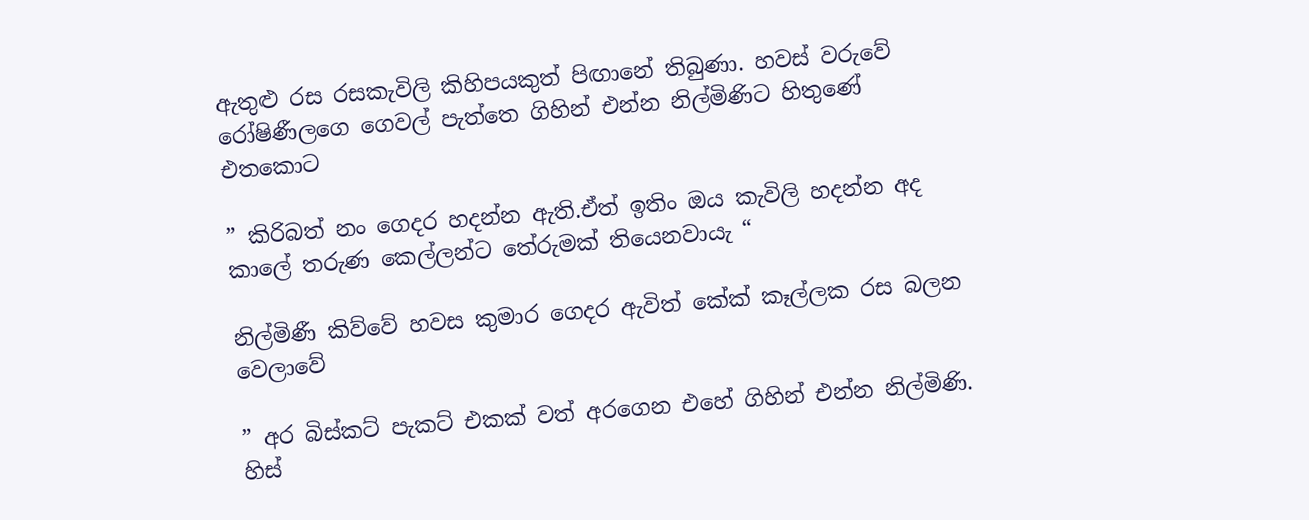ඇතුළු රස රසකැවිලි කිහිපයකුත් පිඟානේ තිබුණා. හවස් වරුවේ රෝෂිණීලගෙ ගෙවල් පැත්තෙ ගිහින් එන්න නිල්මිණිට හිතුණේ එතකොට

” කිරිබත් නං ගෙදර හදන්න ඇති.ඒත් ඉතිං ඔය කැවිලි හදන්න අද කාලේ තරුණ කෙල්ලන්ට තේරුමක් තියෙනවායැ “

නිල්මිණී කිව්වේ හවස කුමාර ගෙදර ඇවිත් කේක් කෑල්ලක රස බලන වෙලාවේ

” අර බිස්කට් පැකට් එකක් වත් අරගෙන එහේ ගිහින් එන්න නිල්මිණි. හිස්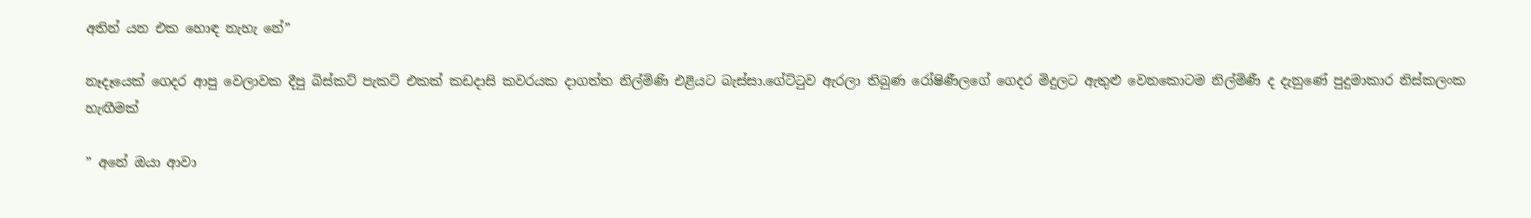අතින් යන එක හොඳ නැහැ නේ”

නෑදෑයෙක් ගෙදර ආපු වෙලාවක දීපු බිස්කට් පැකට් එකක් කඩදාසි කවරයක දාගත්ත නිල්මිණි එළියට බැස්සා.ගේට්ටුව ඇරලා තිබුණ රෝෂිණීලගේ ගෙදර මිදුලට ඇතුළු වෙනකොටම නිල්මිණී ද දැනුණේ පුදුමාකාර නිස්කලංක හැඟීමක්

” අනේ ඔයා ආවා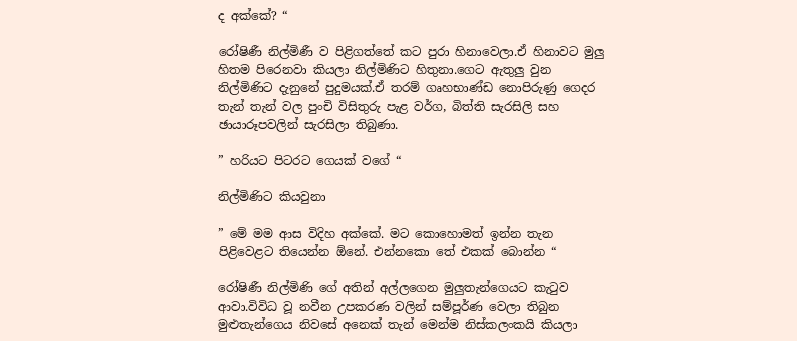ද අක්කේ? “

රෝෂිණී නිල්මිණී ව පිළිගත්තේ කට පුරා හිනාවෙලා.ඒ හිනාවට මුලු හිතම පිරෙනවා කියලා නිල්මිණිට හිතුනා.ගෙට ඇතුලු වුන නිල්මිණිට දැනුනේ පුදුමයක්.ඒ තරම් ගෘහභාණ්ඩ නොපිරුණු ගෙදර තැන් තැන් වල පුංචි විසිතුරු පැළ වර්ග, බිත්ති සැරසිලි සහ ඡායාරූපවලින් සැරසිලා තිබුණා.

” හරියට පිටරට ගෙයක් වගේ “

නිල්මිණිට කියවුනා

” මේ මම ආස විදිහ අක්කේ. මට කොහොමත් ඉන්න තැන පිළිවෙළට තියෙන්න ඕනේ. එන්නකො තේ එකක් බොන්න “

රෝෂිණී නිල්මිණි ගේ අතින් අල්ලගෙන මුලුතැන්ගෙයට කැටුව ආවා.විවිධ වූ නවීන උපකරණ වලින් සම්පූර්ණ වෙලා තිබුන මුළුතැන්ගෙය නිවසේ අනෙක් තැන් මෙන්ම නිස්කලංකයි කියලා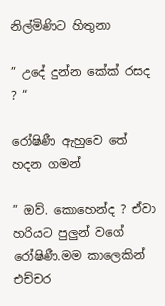නිල්මිණිට හිතුනා

” උදේ දුන්න කේක් රසද ? “

රෝෂිණී ඇහුවෙ තේ හදන ගමන්

” ඔව්. කොහෙන්ද ? ඒවා හරියට පුලුන් වගේ රෝෂිණී.මම කාලෙකින් එච්චර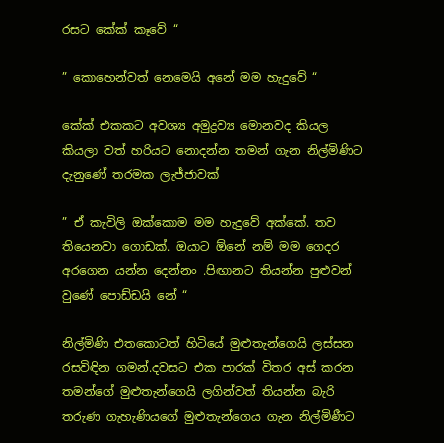රසට කේක් කෑවේ “

” කොහෙන්වත් නෙමෙයි අනේ මම හැදුවේ “

කේක් එකකට අවශ්‍ය අමුද්‍රව්‍ය මොනවද කියල කියලා වත් හරියට නොදන්න තමන් ගැන නිල්මිණිට දැනුණේ තරමක ලැජ්ජාවක්

” ඒ කැවිලි ඔක්කොම මම හැදුවේ අක්කේ. තව තියෙනවා ගොඩක්. ඔයාට ඕනේ නම් මම ගෙදර අරගෙන යන්න දෙන්නං .පිඟානට තියන්න පුළුවන් වුණේ පොඩ්ඩයි නේ “

නිල්මිණි එතකොටත් හිටියේ මුළුතැන්ගෙයි ලස්සන රසවිඳින ගමන්.දවසට එක පාරක් විතර අස් කරන තමන්ගේ මුළුතැන්ගෙයි ලගින්වත් තියන්න බැරි තරුණ ගැහැණියගේ මුළුතැන්ගෙය ගැන නිල්මිණීට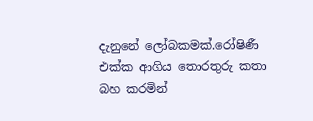දැනුනේ ලෝබකමක්.රෝෂිණී එක්ක ආගිය තොරතුරු කතා බහ කරමින්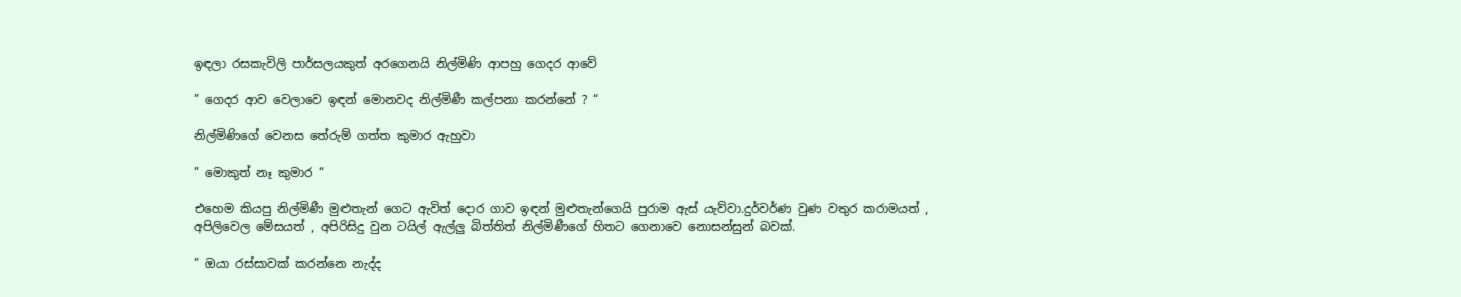ඉඳලා රසකැවිලි පාර්සලයකුත් අරගෙනයි නිල්මිණි ආපහු ගෙදර ආවේ

” ගෙදර ආව වෙලාවෙ ඉඳන් මොනවද නිල්මිණී කල්පනා කරන්නේ ? “

නිල්මිණිගේ වෙනස තේරුම් ගත්ත කුමාර ඇහුවා

” මොකුත් නෑ කුමාර “

එහෙම කියපු නිල්මිණී මුළුතැන් ගෙට ඇවිත් දොර ගාව ඉඳන් මුළුතැන්ගෙයි පුරාම ඇස් යැව්වා.දුර්වර්ණ වුණ වතුර කරාමයත් , අපිලිවෙල මේසයත් , අපිරිසිදු වුන ටයිල් ඇල්ලු බිත්තිත් නිල්මිණීගේ හිතට ගෙනාවෙ නොසන්සුන් බවක්.

” ඔයා රස්සාවක් කරන්නෙ නැද්ද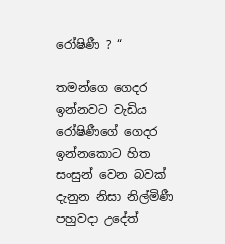රෝෂිණී ? “

තමන්ගෙ ගෙදර ඉන්නවට වැඩිය රෝෂිණීගේ ගෙදර ඉන්නකොට හිත සංසුන් වෙන බවක් දැනුන නිසා නිල්මිණී පහුවදා උදේත්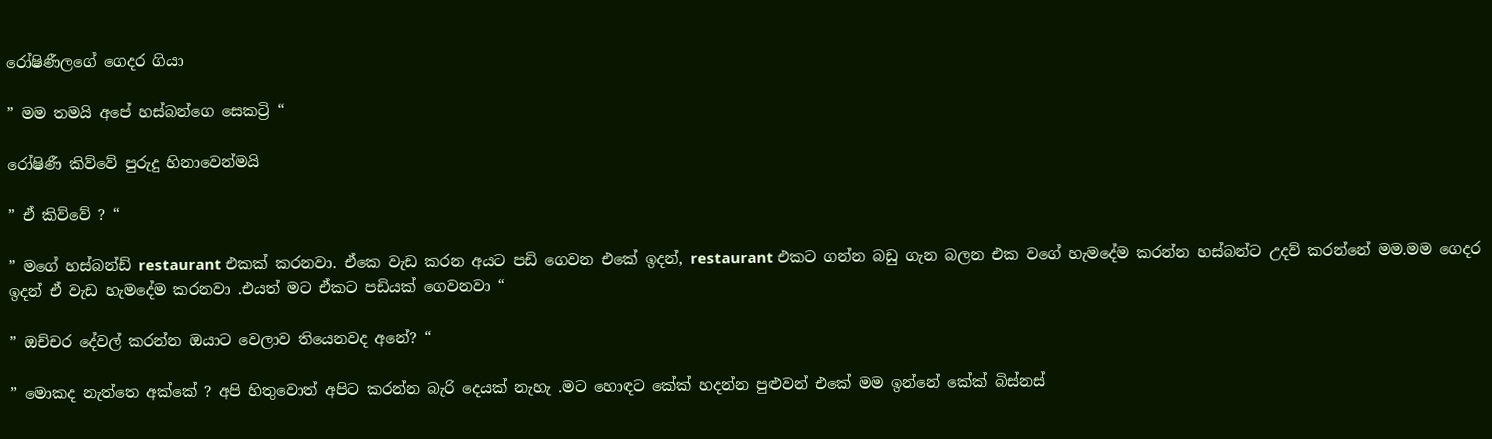රෝෂිණීලගේ ගෙදර ගියා

” මම තමයි අපේ හස්බන්ගෙ සෙකට්‍රි “

රෝෂිණී කිව්වේ පුරුදු හිනාවෙන්මයි

” ඒ කිව්වේ ? “

” මගේ හස්බන්ඩ් restaurant එකක් කරනවා. ඒකෙ වැඩ කරන අයට පඩි ගෙවන එකේ ඉදන්, restaurant එකට ගන්න බඩු ගැන බලන එක වගේ හැමදේම කරන්න හස්බන්ට උදව් කරන්නේ මම.මම ගෙදර ඉදන් ඒ වැඩ හැමදේම කරනවා .එයත් මට ඒකට පඩියක් ගෙවනවා “

” ඔච්චර දේවල් කරන්න ඔයාට වෙලාව තියෙනවද අනේ? “

” මොකද නැත්තෙ අක්කේ ? අපි හිතුවොත් අපිට කරන්න බැරි දෙයක් නැහැ .මට හොඳට කේක් හදන්න පුළුවන් එකේ මම ඉන්නේ කේක් බිස්නස්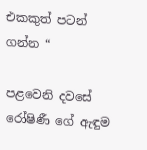එකකුත් පටන් ගන්න “

පළවෙනි දවසේ රෝෂිණී ගේ ඇඳුම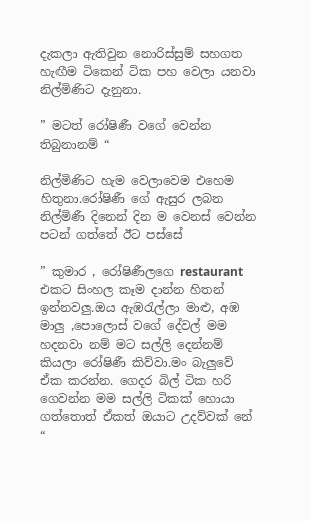දැකලා ඇතිවුන නොරිස්සුම් සහගත හැඟීම ටිකෙන් ටික පහ වෙලා යනවා නිල්මිණිට දැනුනා.

” මටත් රෝෂිණී වගේ වෙන්න තිබුනානම් “

නිල්මිණිට හැම වෙලාවෙම එහෙම හිතුනා.රෝෂිණී ගේ ඇසුර ලබන නිල්මිණී දිනෙන් දින ම වෙනස් වෙන්න පටන් ගත්තේ ඊට පස්සේ

” කුමාර , රෝෂිණීලගෙ restaurant එකට සිංහල කෑම දාන්න හිතන් ඉන්නවලු.ඔය ඇඹරැල්ලා මාළු, අඹ මාලු ,පොලොස් වගේ දේවල් මම හදනවා නම් මට සල්ලි දෙන්නම් කියලා රෝෂිණී කිව්වා.මං බැලුවේ ඒක කරන්න. ගෙදර බිල් ටික හරි ගෙවන්න මම සල්ලි ටිකක් හොයා ගත්තොත් ඒකත් ඔයාට උදව්වක් නේ “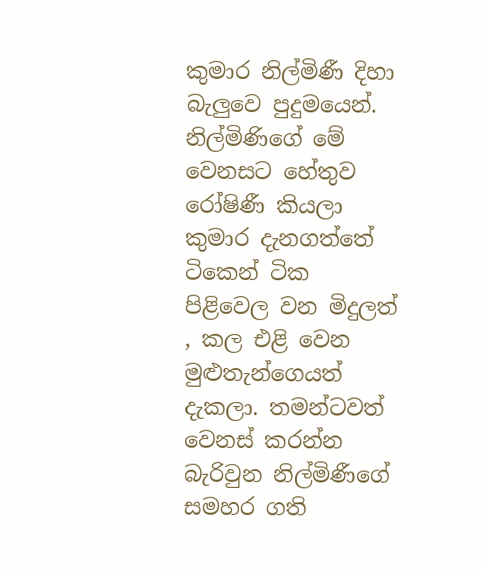කුමාර නිල්මිණී දිහා බැලුවෙ පුදුමයෙන්. නිල්මිණිගේ මේ වෙනසට හේතුව රෝෂිණී කියලා කුමාර දැනගත්තේ ටිකෙන් ටික පිළිවෙල වන මිදුලත් , කල එළි වෙන මුළුතැන්ගෙයත් දැකලා. තමන්ටවත් වෙනස් කරන්න බැරිවුන නිල්මිණීගේ සමහර ගති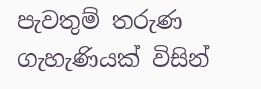පැවතුම් තරුණ ගැහැණියක් විසින්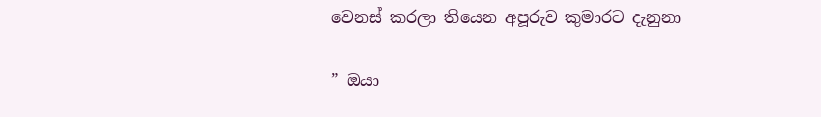වෙනස් කරලා තියෙන අපූරුව කුමාරට දැනුනා

” ඔයා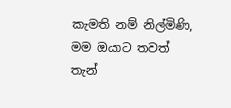කැමති නම් නිල්මිණි, මම ඔයාට තවත් තැන්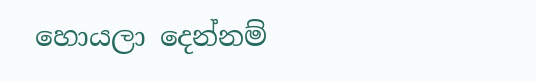හොයලා දෙන්නම්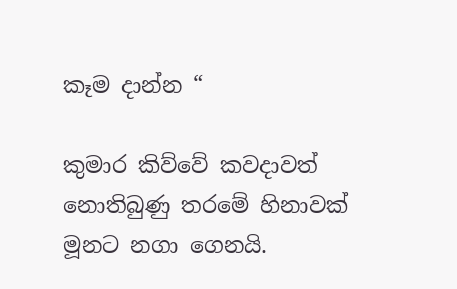කෑම දාන්න “

කුමාර කිව්වේ කවදාවත් නොතිබුණු තරමේ හිනාවක් මූනට නගා ගෙනයි.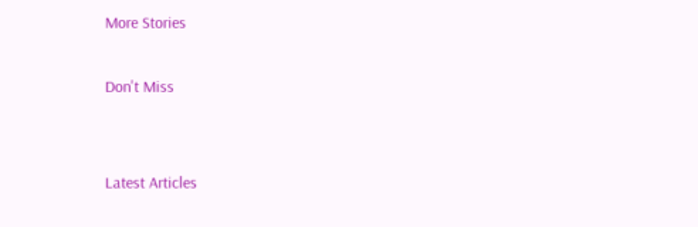More Stories

Don't Miss


Latest Articles